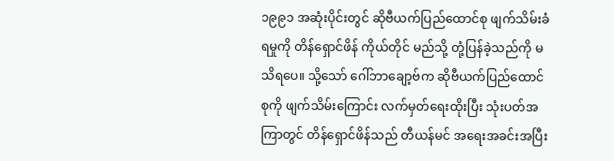၁၉၉၁ အဆုံးပိုင်းတွင် ဆိုဗီယက်ပြည်ထောင်စု ဖျက်သိမ်းခံရမှုကို တိန်ရှောင်ဖိန် ကိုယ်တိုင် မည်သို့ တုံ့ပြန်ခဲ့သည်ကို မသိရပေ။ သို့သော် ဂေါ်ဘာချော့ဗ်က ဆိုဗီယက်ပြည်ထောင်စုကို ဖျက်သိမ်းကြောင်း လက်မှတ်ရေးထိုးပြီး သုံးပတ်အကြာတွင် တိန်ရှောင်ဖိန်သည် တီယန်မင် အရေးအခင်းအပြီး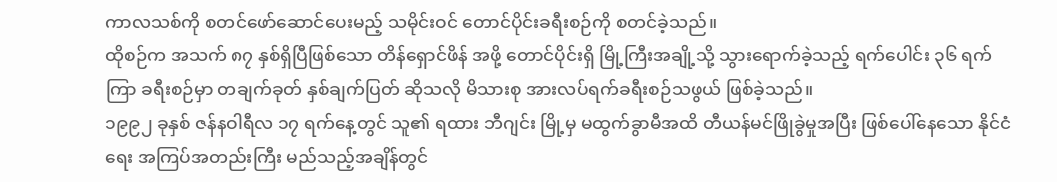ကာလသစ်ကို စတင်ဖော်ဆောင်ပေးမည့် သမိုင်းဝင် တောင်ပိုင်းခရီးစဉ်ကို စတင်ခဲ့သည်။
ထိုစဉ်က အသက် ၈၇ နှစ်ရှိပြီဖြစ်သော တိန်ရှောင်ဖိန် အဖို့ တောင်ပိုင်းရှိ မြို့ကြီးအချို့သို့ သွားရောက်ခဲ့သည့် ရက်ပေါင်း ၃၆ ရက်ကြာ ခရီးစဉ်မှာ တချက်ခုတ် နှစ်ချက်ပြတ် ဆိုသလို မိသားစု အားလပ်ရက်ခရီးစဉ်သဖွယ် ဖြစ်ခဲ့သည်။
၁၉၉၂ ခုနှစ် ဇန်နဝါရီလ ၁၇ ရက်နေ့တွင် သူ၏ ရထား ဘီဂျင်း မြို့မှ မထွက်ခွာမီအထိ တီယန်မင်ဖြိုခွဲမှုအပြီး ဖြစ်ပေါ်နေသော နိုင်ငံရေး အကြပ်အတည်းကြီး မည်သည့်အချိန်တွင်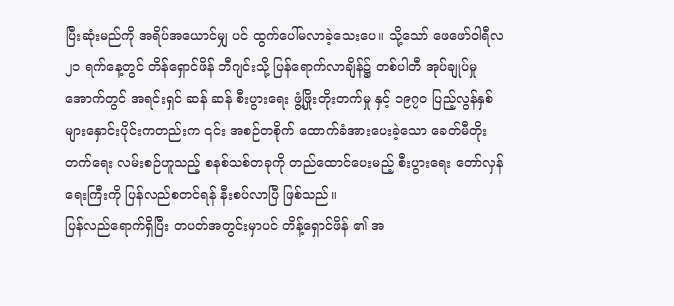ပြီးဆုံးမည်ကို အရိပ်အယောင်မျှ ပင် ထွက်ပေါ်မလာခဲ့သေးပေ။ သို့သော် ဖေဖော်ဝါရီလ ၂၁ ရက်နေ့တွင် တိန်ရှောင်ဖိန် ဘီဂျင်းသို့ ပြန်ရောက်လာချိန်၌ တစ်ပါတီ အုပ်ချုပ်မှုအောက်တွင် အရင်းရှင် ဆန် ဆန် စီးပွားရေး ဖွံ့ဖြိုးတိုးတက်မှု နှင့် ၁၉၇၀ ပြည့်လွန်နှစ်များနှောင်းပိုင်းကတည်းက ၎င်း အစဉ်တစိုက် ထောက်ခံအားပေးခဲ့သော ခေတ်မီတိုးတက်ရေး လမ်းစဉ်ဟူသည့် စနစ်သစ်တခုကို တည်ထောင်ပေးမည့် စီးပွားရေး တော်လှန်ရေးကြီးကို ပြန်လည်စတင်ရန် နီးစပ်လာပြီ ဖြစ်သည်။
ပြန်လည်ရောက်ရှိပြီး တပတ်အတွင်းမှာပင် တိန့်ရှောင်ဖိန် ၏ အ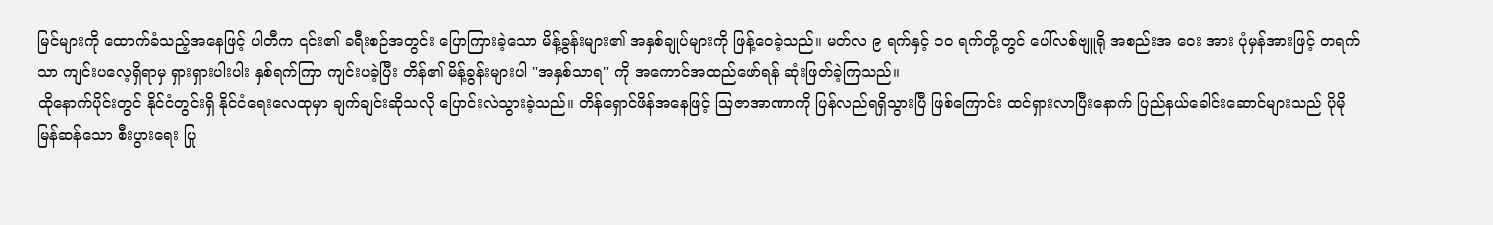မြင်များကို ထောက်ခံသည့်အနေဖြင့် ပါတီက ၎င်း၏ ခရီးစဉ်အတွင်း ပြောကြားခဲ့သော မိန့်ခွန်းများ၏ အနှစ်ချုပ်များကို ဖြန့်ဝေခဲ့သည်။ မတ်လ ၉ ရက်နှင့် ၁၀ ရက်တို့တွင် ပေါ်လစ်ဗျူရို အစည်းအ ဝေး အား ပုံမှန်အားဖြင့် တရက်သာ ကျင်းပလေ့ရှိရာမှ ရှားရှားပါးပါး နှစ်ရက်ကြာ ကျင်းပခဲ့ပြီး တိန်၏ မိန့်ခွန်းများပါ "အနှစ်သာရ" ကို အကောင်အထည်ဖော်ရန် ဆုံးဖြတ်ခဲ့ကြသည်။
ထိုနောက်ပိုင်းတွင် နိုင်ငံတွင်းရှိ နိုင်ငံရေးလေထုမှာ ချက်ချင်းဆိုသလို ပြောင်းလဲသွားခဲ့သည်။ တိန်ရှောင်ဖိန်အနေဖြင့် ဩဇာအာဏာကို ပြန်လည်ရရှိသွားပြီ ဖြစ်ကြောင်း ထင်ရှားလာပြီးနောက် ပြည်နယ်ခေါင်းဆောင်များသည် ပိုမိုမြန်ဆန်သော စီးပွားရေး ပြု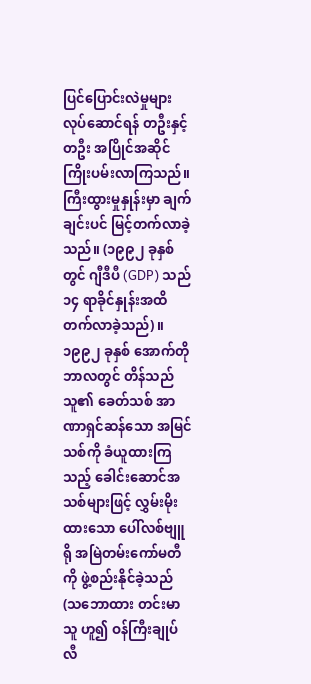ပြင်ပြောင်းလဲမှုများ လုပ်ဆောင်ရန် တဦးနှင့်တဦး အပြိုင်အဆိုင် ကြိုးပမ်းလာကြသည်။
ကြီးထွားမှုနှုန်းမှာ ချက်ချင်းပင် မြင့်တက်လာခဲ့သည်။ (၁၉၉၂ ခုနှစ်တွင် ဂျီဒီပီ (GDP) သည် ၁၄ ရာခိုင်နှုန်းအထိ တက်လာခဲ့သည်)။ ၁၉၉၂ ခုနှစ် အောက်တိုဘာလတွင် တိန်သည် သူ၏ ခေတ်သစ် အာဏာရှင်ဆန်သော အမြင်သစ်ကို ခံယူထားကြသည့် ခေါင်းဆောင်အသစ်များဖြင့် လွှမ်းမိုးထားသော ပေါ်လစ်ဗျူရို အမြဲတမ်းကော်မတီကို ဖွဲ့စည်းနိုင်ခဲ့သည် (သဘောထား တင်းမာသူ ဟူ၍ ဝန်ကြီးချုပ် လီ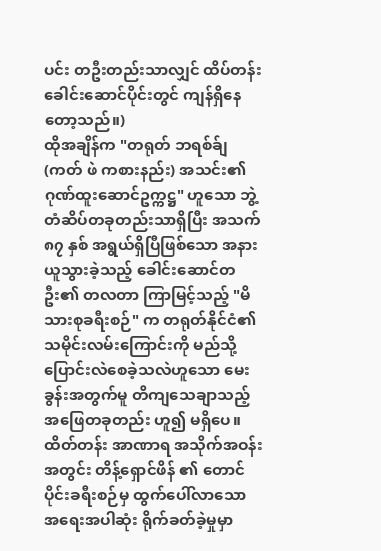ပင်း တဦးတည်းသာလျှင် ထိပ်တန်းခေါင်းဆောင်ပိုင်းတွင် ကျန်ရှိနေတော့သည်။)
ထိုအချိန်က "တရုတ် ဘရစ်ခ်ျ (ကတ် ဖဲ ကစားနည်း) အသင်း၏ ဂုဏ်ထူးဆောင်ဥက္ကဋ္ဌ" ဟူသော ဘွဲ့တံဆိပ်တခုတည်းသာရှိပြီး အသက် ၈၇ နှစ် အရွယ်ရှိပြီဖြစ်သော အနားယူသွားခဲ့သည့် ခေါင်းဆောင်တဦး၏ တလတာ ကြာမြင့်သည့် "မိသားစုခရီးစဉ်" က တရုတ်နိုင်ငံ၏ သမိုင်းလမ်းကြောင်းကို မည်သို့ပြောင်းလဲစေခဲ့သလဲဟူသော မေးခွန်းအတွက်မူ တိကျသေချာသည့် အဖြေတခုတည်း ဟူ၍ မရှိပေ။
ထိတ်တန်း အာဏာရ အသိုက်အဝန်း အတွင်း တိန့်ရှောင်ဖိန် ၏ တောင်ပိုင်းခရီးစဉ်မှ ထွက်ပေါ်လာသော အရေးအပါဆုံး ရိုက်ခတ်ခဲ့မှုမှာ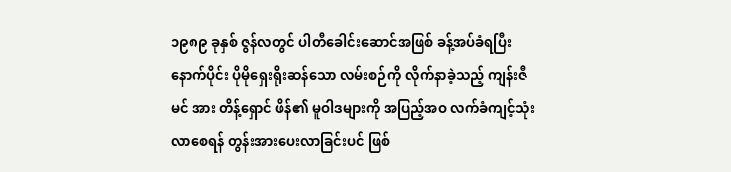၁၉၈၉ ခုနှစ် ဇွန်လတွင် ပါတီခေါင်းဆောင်အဖြစ် ခန့်အပ်ခံရပြီးနောက်ပိုင်း ပိုမိုရှေးရိုးဆန်သော လမ်းစဉ်ကို လိုက်နာခဲ့သည့် ကျန်းဇီမင် အား တိန့်ရှောင် ဖိန်၏ မူဝါဒများကို အပြည့်အဝ လက်ခံကျင့်သုံးလာစေရန် တွန်းအားပေးလာခြင်းပင် ဖြစ်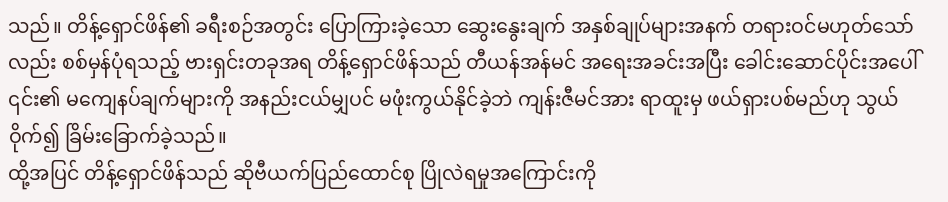သည်။ တိန့်ရှောင်ဖိန်၏ ခရီးစဉ်အတွင်း ပြောကြားခဲ့သော ဆွေးနွေးချက် အနှစ်ချုပ်များအနက် တရားဝင်မဟုတ်သော်လည်း စစ်မှန်ပုံရသည့် ဗားရှင်းတခုအရ တိန့်ရှောင်ဖိန်သည် တီယန်အန်မင် အရေးအခင်းအပြီး ခေါင်းဆောင်ပိုင်းအပေါ် ၎င်း၏ မကျေနပ်ချက်များကို အနည်းငယ်မျှပင် မဖုံးကွယ်နိုင်ခဲ့ဘဲ ကျန်းဇီမင်အား ရာထူးမှ ဖယ်ရှားပစ်မည်ဟု သွယ်ဝိုက်၍ ခြိမ်းခြောက်ခဲ့သည်။
ထို့အပြင် တိန့်ရှောင်ဖိန်သည် ဆိုဗီယက်ပြည်ထောင်စု ပြိုလဲရမှုအကြောင်းကို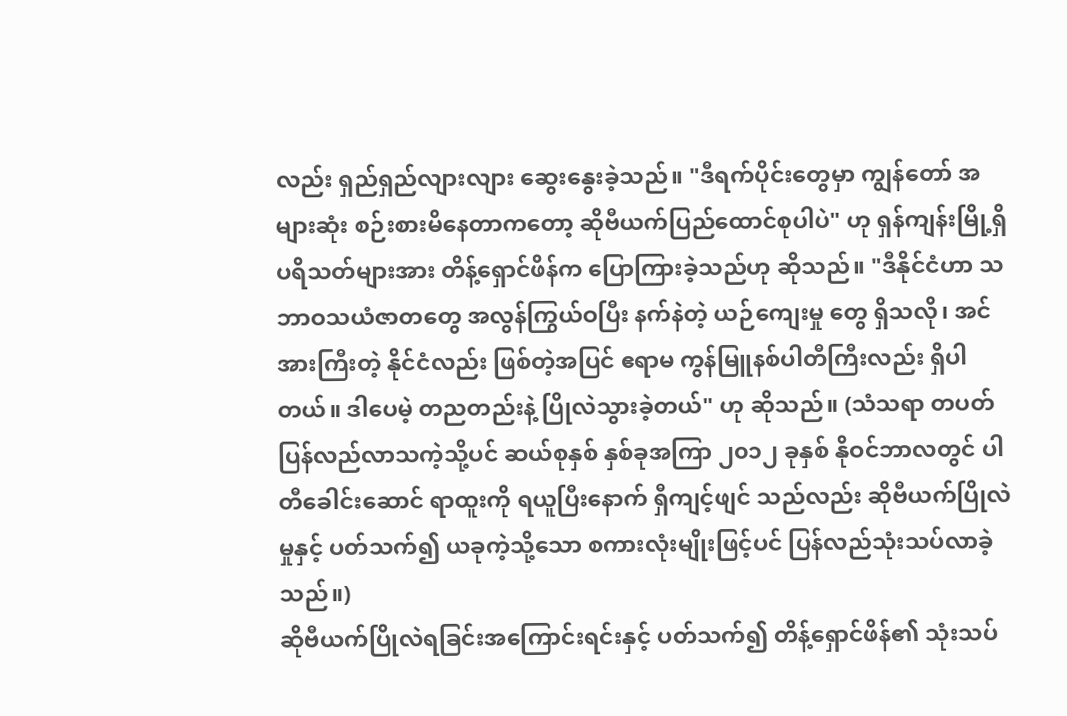လည်း ရှည်ရှည်လျားလျား ဆွေးနွေးခဲ့သည်။ "ဒီရက်ပိုင်းတွေမှာ ကျွန်တော် အများဆုံး စဉ်းစားမိနေတာကတော့ ဆိုဗီယက်ပြည်ထောင်စုပါပဲ" ဟု ရှန်ကျန်းမြို့ရှိ ပရိသတ်များအား တိန့်ရှောင်ဖိန်က ပြောကြားခဲ့သည်ဟု ဆိုသည်။ "ဒီနိုင်ငံဟာ သဘာဝသယံဇာတတွေ အလွန်ကြွယ်ဝပြီး နက်နဲတဲ့ ယဉ်ကျေးမှု တွေ ရှိသလို၊ အင်အားကြီးတဲ့ နိုင်ငံလည်း ဖြစ်တဲ့အပြင် ဧရာမ ကွန်မြူနစ်ပါတီကြီးလည်း ရှိပါတယ်။ ဒါပေမဲ့ တညတည်းနဲ့ ပြိုလဲသွားခဲ့တယ်" ဟု ဆိုသည်။ (သံသရာ တပတ် ပြန်လည်လာသကဲ့သို့ပင် ဆယ်စုနှစ် နှစ်ခုအကြာ ၂၀၁၂ ခုနှစ် နိုဝင်ဘာလတွင် ပါတီခေါင်းဆောင် ရာထူးကို ရယူပြီးနောက် ရှီကျင့်ဖျင် သည်လည်း ဆိုဗီယက်ပြိုလဲမှုနှင့် ပတ်သက်၍ ယခုကဲ့သို့သော စကားလုံးမျိုးဖြင့်ပင် ပြန်လည်သုံးသပ်လာခဲ့သည်။)
ဆိုဗီယက်ပြိုလဲရခြင်းအကြောင်းရင်းနှင့် ပတ်သက်၍ တိန့်ရှောင်ဖိန်၏ သုံးသပ်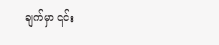ချက်မှာ ၎င်း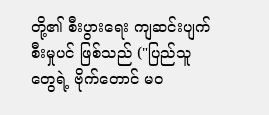တို့၏ စီးပွားရေး ကျဆင်းပျက်စီးမှုပင် ဖြစ်သည် ("ပြည်သူတွေရဲ့ ဗိုက်တောင် မဝ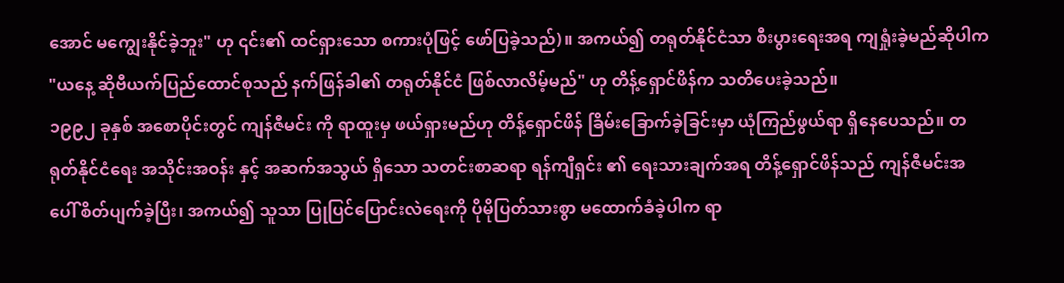အောင် မကျွေးနိုင်ခဲ့ဘူး" ဟု ၎င်း၏ ထင်ရှားသော စကားပုံဖြင့် ဖော်ပြခဲ့သည်)။ အကယ်၍ တရုတ်နိုင်ငံသာ စီးပွားရေးအရ ကျရှုံးခဲ့မည်ဆိုပါက "ယနေ့ ဆိုဗီယက်ပြည်ထောင်စုသည် နက်ဖြန်ခါ၏ တရုတ်နိုင်ငံ ဖြစ်လာလိမ့်မည်" ဟု တိန့်ရှောင်ဖိန်က သတိပေးခဲ့သည်။
၁၉၉၂ ခုနှစ် အစောပိုင်းတွင် ကျန်ဇီမင်း ကို ရာထူးမှ ဖယ်ရှားမည်ဟု တိန့်ရှောင်ဖိန် ခြိမ်းခြောက်ခဲ့ခြင်းမှာ ယုံကြည်ဖွယ်ရာ ရှိနေပေသည်။ တရုတ်နိုင်ငံရေး အသိုင်းအဝန်း နှင့် အဆက်အသွယ် ရှိသော သတင်းစာဆရာ ရန်ကျီရှင်း ၏ ရေးသားချက်အရ တိန့်ရှောင်ဖိန်သည် ကျန်ဇီမင်းအပေါ် စိတ်ပျက်ခဲ့ပြီး၊ အကယ်၍ သူသာ ပြုပြင်ပြောင်းလဲရေးကို ပိုမိုပြတ်သားစွာ မထောက်ခံခဲ့ပါက ရာ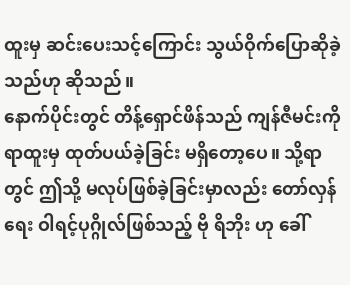ထူးမှ ဆင်းပေးသင့်ကြောင်း သွယ်ဝိုက်ပြောဆိုခဲ့သည်ဟု ဆိုသည်။
နောက်ပိုင်းတွင် တိန့်ရှောင်ဖိန်သည် ကျန်ဇီမင်းကို ရာထူးမှ ထုတ်ပယ်ခဲ့ခြင်း မရှိတော့ပေ။ သို့ရာတွင် ဤသို့ မလုပ်ဖြစ်ခဲ့ခြင်းမှာလည်း တော်လှန်ရေး ဝါရင့်ပုဂ္ဂိုလ်ဖြစ်သည့် ဗို ရိဘိုး ဟု ခေါ်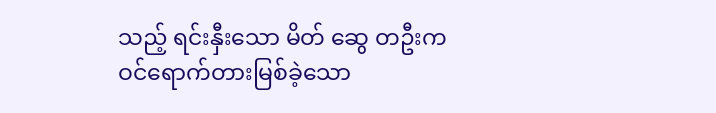သည့် ရင်းနှီးသော မိတ် ဆွေ တဦးက ဝင်ရောက်တားမြစ်ခဲ့သော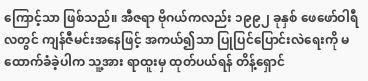ကြောင့်သာ ဖြစ်သည်။ အီဇရာ ဗိုဂယ်ကလည်း ၁၉၉၂ ခုနှစ် ဖေဖော်ဝါရီလတွင် ကျန်ဇီမင်းအနေဖြင့် အကယ်၍သာ ပြုပြင်ပြောင်းလဲရေးကို မထောက်ခံခဲ့ပါက သူ့အား ရာထူးမှ ထုတ်ပယ်ရန် တိန့်ရှောင်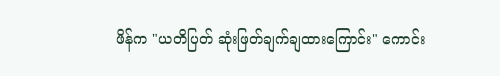ဖိန်က "ယတိပြတ် ဆုံးဖြတ်ချက်ချထားကြောင်း" ကောင်း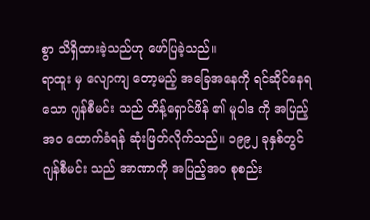စွာ သိရှိထားခဲ့သည်ဟု ဖော်ပြခဲ့သည်။
ရာထူး မှ လျောကျ တော့မည့် အခြေအနေကို ရင်ဆိုင်နေရသော ဂျန်စီမင်း သည် တိန့်ရှောင်ဖိန် ၏ မူဝါဒ ကို အပြည့်အဝ ထောက်ခံရန် ဆုံးဖြတ်လိုက်သည်။ ၁၉၉၂ ခုနှစ်တွင် ဂျန်စီမင်း သည် အာဏာကို အပြည့်အဝ စုစည်း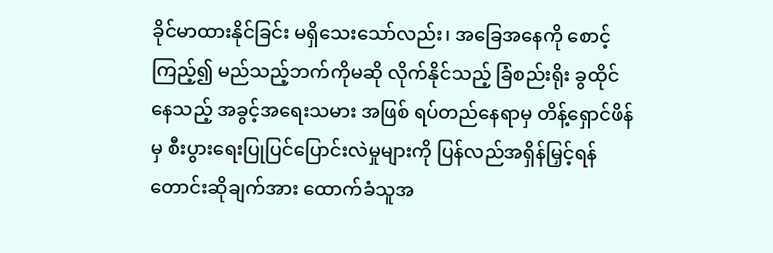ခိုင်မာထားနိုင်ခြင်း မရှိသေးသော်လည်း၊ အခြေအနေကို စောင့်ကြည့်၍ မည်သည့်ဘက်ကိုမဆို လိုက်နိုင်သည့် ခြံစည်းရိုး ခွထိုင် နေသည့် အခွင့်အရေးသမား အဖြစ် ရပ်တည်နေရာမှ တိန့်ရှောင်ဖိန် မှ စီးပွားရေးပြုပြင်ပြောင်းလဲမှုများကို ပြန်လည်အရှိန်မြှင့်ရန် တောင်းဆိုချက်အား ထောက်ခံသူအ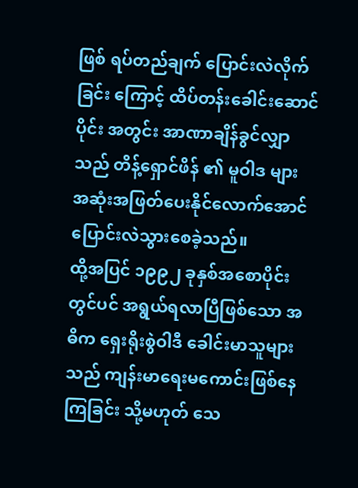ဖြစ် ရပ်တည်ချက် ပြောင်းလဲလိုက်ခြင်း ကြောင့် ထိပ်တန်းခေါင်းဆောင်ပိုင်း အတွင်း အာဏာချိန်ခွင်လျှာသည် တိန့်ရှောင်ဖိန် ၏ မူဝါဒ များ အဆုံးအဖြတ်ပေးနိုင်လောက်အောင် ပြောင်းလဲသွားစေခဲ့သည်။
ထို့အပြင် ၁၉၉၂ ခုနှစ်အစောပိုင်းတွင်ပင် အရွယ်ရလာပြီဖြစ်သော အဓိက ရှေးရိုးစွဲဝါဒီ ခေါင်းမာသူများသည် ကျန်းမာရေးမကောင်းဖြစ်နေကြခြင်း သို့မဟုတ် သေ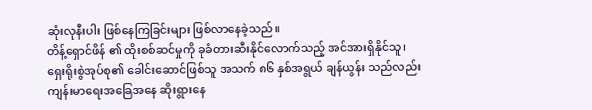ဆုံးလုနီးပါး ဖြစ်နေကြခြင်းများ ဖြစ်လာနေခဲ့သည်။
တိန့်ရှောင်ဖိန် ၏ ထိုးစစ်ဆင်မှုကို ခုခံတားဆီးနိုင်လောက်သည့် အင်အားရှိနိုင်သူ၊ ရှေးရိုးစွဲအုပ်စု၏ ခေါင်းဆောင်ဖြစ်သူ အသက် ၈၆ နှစ်အရွယ် ချန်ယွန်း သည်လည်း ကျန်းမာရေးအခြေအနေ ဆိုးရွားနေ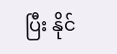ပြီး နိုင်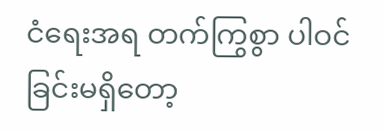ငံရေးအရ တက်ကြွစွာ ပါဝင်ခြင်းမရှိတော့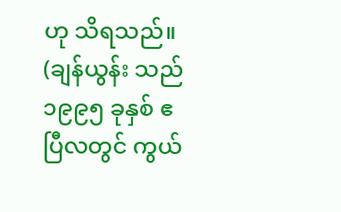ဟု သိရသည်။ (ချန်ယွန်း သည် ၁၉၉၅ ခုနှစ် ဧပြီလတွင် ကွယ်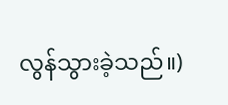လွန်သွားခဲ့သည်။)